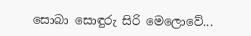සොබා සොඳුරු සිරි මෙලොවේ...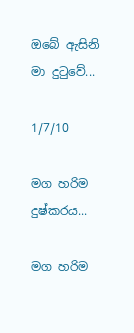ඔබේ ඇසිනි මා දුටුවේ...

1/7/10

මග හරිම දුෂ්කරය...

මග හරිම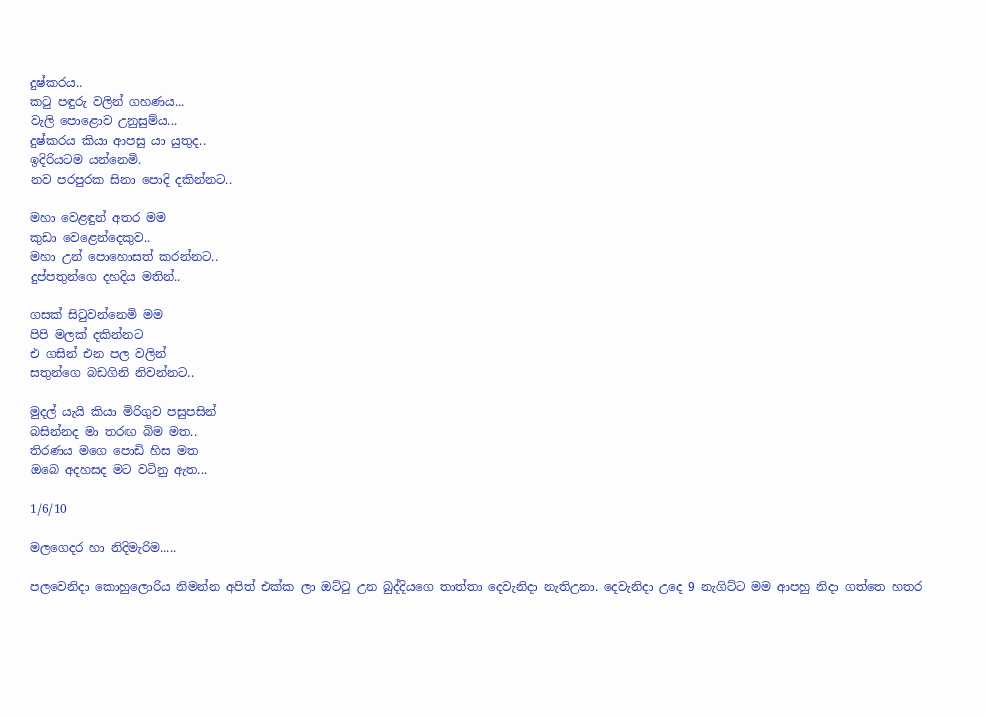දුෂ්කරය..
කටු පඳුරු වලින් ගහණය...
වැලි පොළොව උනුසුම්ය...
දුෂ්කරය කියා ආපසු යා යුතුද..
ඉදිරියටම යන්නෙමි.
නව පරපුරක සිනා පොදි දකින්නට..

මහා වෙළඳුන් අතර මම
කුඩා වෙළෙන්දෙකුව..
මහා උන් පොහොසත් කරන්නට..
දුප්පතුන්ගෙ දහදිය මතින්..

ගසක් සිටුවන්නෙමි මම
පිපි මලක් දකින්නට
එ ගසින් එන පල වලින්
සතුන්ගෙ බඩගිනි නිවන්නට..

මුදල් යැයි කියා මිරිගුව පසුපසින්
බසින්නද මා තරඟ බිම මත..
තිරණය මගෙ පොඩි හිස මත
ඔබෙ අදහසද මට වටිනු ඇත...

1/6/10

මලගෙදර හා නිදිමැරිම.....

පලවෙනිදා කොහුලොරිය නිමන්න අපිත් එක්ක ලා ඔට්ටු උන බුද්දියගෙ තාත්තා දෙවැනිදා නැතිඋනා. දෙවැනිදා උදෙ 9 නැගිට්ට මම ආපහු නිදා ගත්තෙ හතර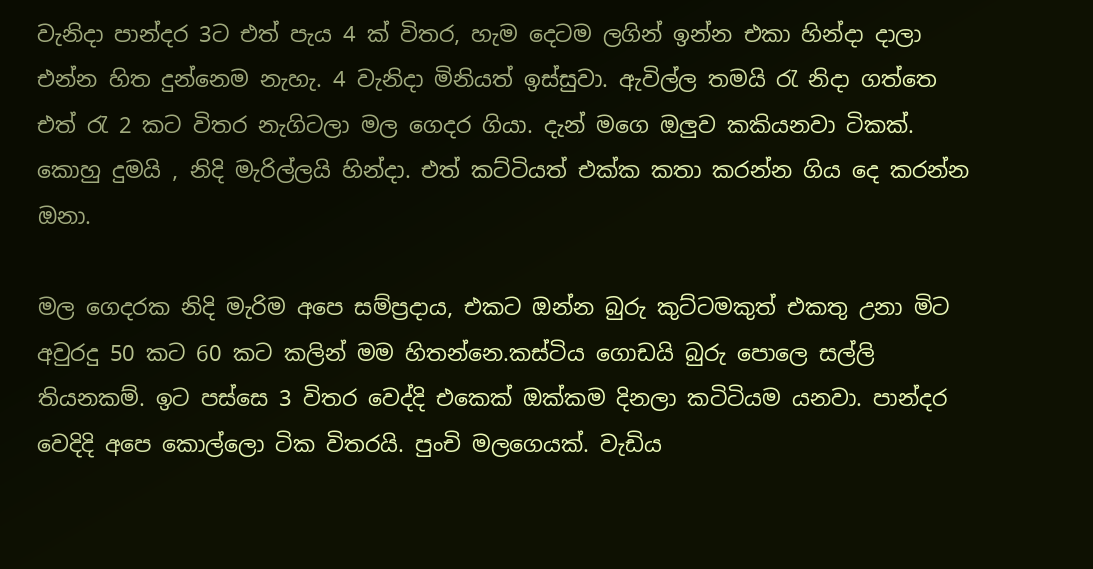වැනිදා පාන්දර 3ට එත් පැය 4 ක් විතර, හැම දෙටම ලගින් ඉන්න එකා හින්දා දාලා එන්න හිත දුන්නෙම නැහැ. 4 වැනිදා මිනියත් ඉස්සුවා. ඇවිල්ල තමයි රැ නිදා ගත්තෙ එත් රැ 2 කට විතර නැගිටලා මල ගෙදර ගියා. දැන් මගෙ ඔලුව කකියනවා ටිකක්. කොහු දුමයි , නිදි මැරිල්ලයි හින්දා. එත් කට්ටියත් එක්ක කතා කරන්න ගිය දෙ කරන්න ඔනා.

මල ගෙදරක නිදි මැරිම අපෙ සම්ප්‍රදාය, එකට ඔන්න බුරු කුට්ටමකුත් එකතු උනා මිට අවුරදු 50 කට 60 කට කලින් මම හිතන්නෙ.කස්ටිය ගොඩයි බුරු පොලෙ සල්ලි තියනකම්. ඉට පස්සෙ 3 විතර වෙද්දි එකෙක් ඔක්කම දිනලා කටිටියම යනවා. පාන්දර වෙදිදි අපෙ කොල්ලො ටික විතරයි. පුංචි මලගෙයක්. වැඩිය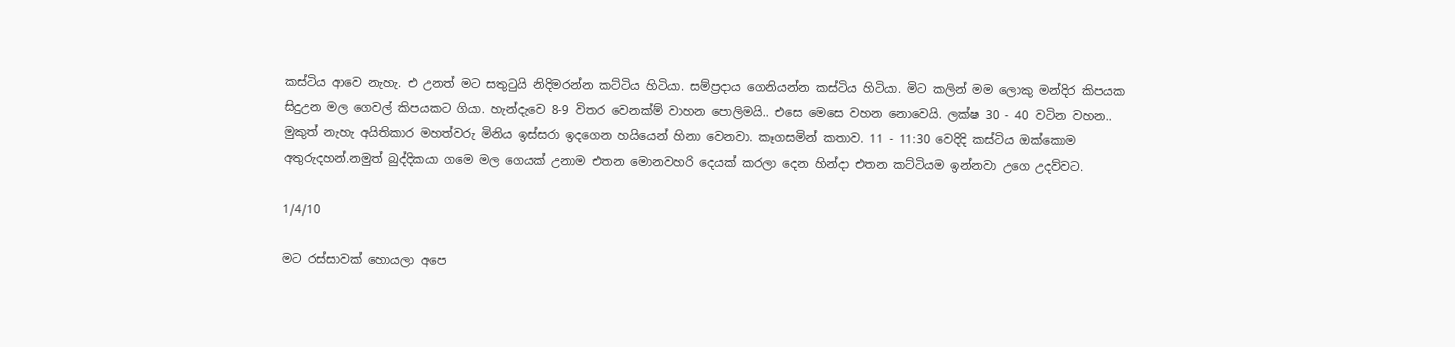කස්ටිය ආවෙ නැහැ. එ උනත් මට සතුටුයි නිදිමරන්න කට්ටිය හිටියා. සම්ප්‍රදාය ගෙනියන්න කස්ටිය හිටියා. මිට කලින් මම ලොකු මන්දිර කිපයක සිදුඋන මල ගෙවල් කිපයකට ගියා. හැන්දැවෙ 8-9 විතර වෙනක්ම් වාහන පොලිමයි.. එසෙ මෙසෙ වහන නොවෙයි. ලක්ෂ 30 - 40 වටින වහන.. මුකුත් නැහැ අයිතිකාර මහත්වරු මිනිය ඉස්සරා ඉදගෙන හයියෙන් හිනා වෙනවා. කෑගසමින් කතාව. 11 - 11:30 වෙදිදි කස්ටිය ඔක්කොම අතුරුදහන්.නමුත් බුද්දිකයා ගමෙ මල ගෙයක් උනාම එතන මොනවහරි දෙයක් කරලා දෙන හින්දා එතන කට්ටියම ඉන්නවා උගෙ උදව්වට.

1/4/10

මට රස්සාවක් හොයලා අපෙ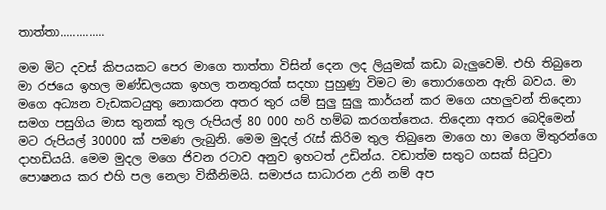තාත්තා..............

මම මිට දවස් කිපයකට පෙර මාගෙ තාත්තා විසින් දෙන ලද ලියුමක් කඩා බැලුවෙමි. එහි තිබුනෙ මා රජ‍යෙ ඉහල මණ්ඩලයක ඉහල තනතුරක් සදහා පුහුණු විමට මා තොරාගෙන ඇති බවය. මා මගෙ අධ්‍යන වැඩකටයුතු නොකරන අතර තුර යම් සුලු සුලු කාර්යන් කර මගෙ යහලුවන් තිදෙනා සමග පසුගිය මාස තුනක් තුල රුපියල් 80 000 හරි හම්බ කරගත්තෙය. තිදෙනා අතර බෙදිමෙන් මට රුපියල් 30000 ක් පමණ ලැබුනි. මෙම මුදල් රැස් කිරිම තුල තිබුනෙ මාගෙ හා මගෙ මිතුරන්ගෙ දාහඩියයි. මෙම මුදල මගෙ ජිවන රටාව අනුව ඉහටත් උඩින්ය. වඩාත්ම සතුට ගසක් සිටුවා පොෂනය කර එහි පල නෙලා විකීනිමයි. සමාජය සාධාරන උනි නම් අප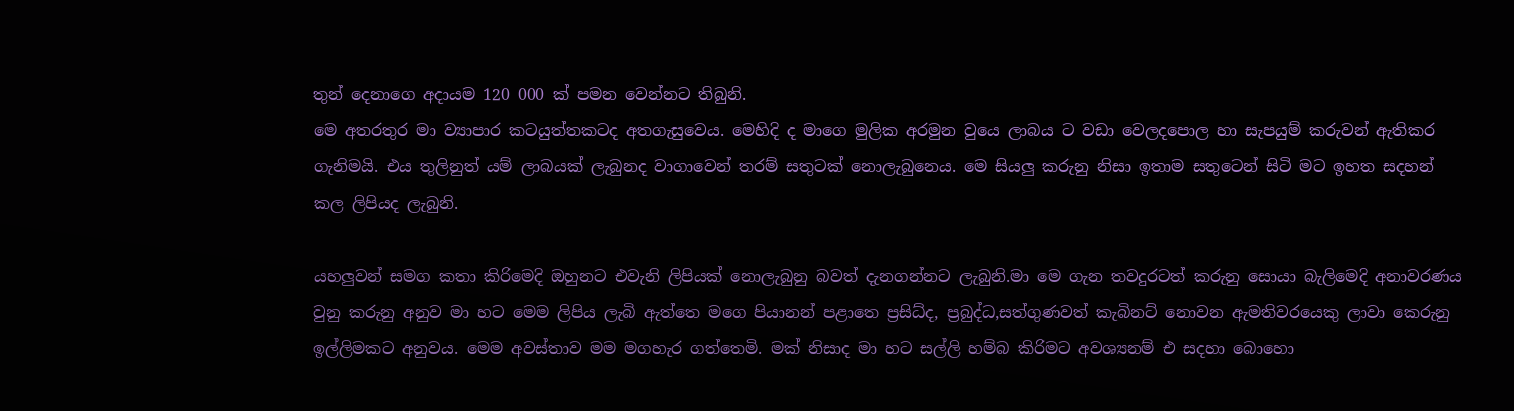තුන් දෙනාගෙ අදායම 120 000 ක් පමන වෙන්නට තිබුනි.
මෙ අතරතුර මා ව්‍යාපාර කටයුත්තකටද අතගැසුවෙය. මෙහිදි ද මාගෙ මුලික අරමුන වුයෙ ලාබය ට වඩා වෙලදපොල හා සැපයුම් කරුවන් ඇතිකර ගැනිමයි. එය තුලිනුත් යම් ලාබයක් ලැබුනද වාගාවෙන් තරම් සතුටක් නොලැබුනෙය. මෙ සියලු කරුනු නිසා ඉතාම සතුටෙන් සිටි මට ඉහත සදහන් කල ලිපියද ලැබුනි.

යහලුවන් සමග කතා කිරිමෙදි ඔහුනට එවැනි ලිපියක් නොලැබුනු බවත් දැනගන්නට ලැබුනි.මා මෙ ගැන තවදුරටත් කරුනු සොයා බැලිමෙදි අනාවරණය වුනු කරුනු අනුව මා හට මෙම ලිපිය ලැබි ඇත්තෙ මගෙ පියානන් පළාතෙ ප්‍රසිධ්ද, ප්‍රබුද්ධ,සත්ගුණවත් කැබිනට් නොවන ඇමතිවරයෙකු ලාවා කෙරුනු ඉල්ලිමකට අනුවය. මෙම අවස්තාව මම මගහැර ගත්තෙමි. මක් නිසාද මා හට සල්ලි හම්බ කිරිමට අවශ්‍යනම් එ සදහා බොහො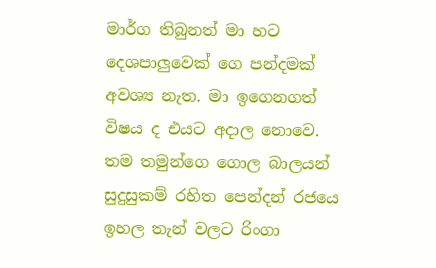මාර්ග තිබුනත් මා හට දෙශපාලුවෙක් ගෙ පන්දමක් අවශ්‍ය නැත. මා ඉගෙනගත් විෂය ද එයට අදාල නොවෙ. තම තමුන්ගෙ ගොල බාලයන් සුදුසුකම් රහිත පෙන්දන් රජයෙ ඉහල තැන් වලට රිංගා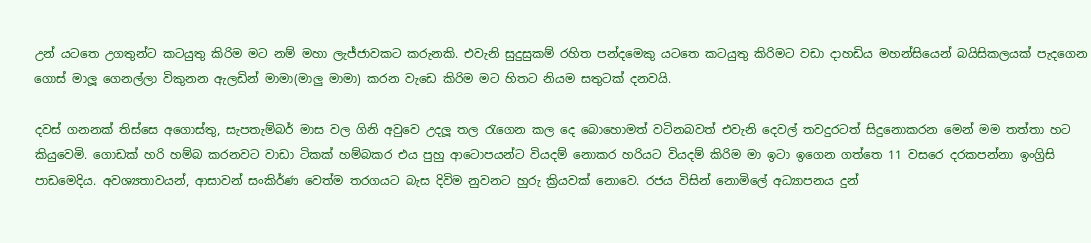උන් යටතෙ උගතුන්ට කටයුතු කිරිම මට නම් මහා ලැජ්ජාවකට කරුනකි. එවැනි සුදුසුකම් රහිත පන්දමෙකු යටතෙ කටයුතු කිරිමට වඩා දාහඩිය මහන්සියෙන් බයිසිකලයක් පැදගෙන ගොස් මාලූ ගෙනල්ලා විකුනන ඇලඩින් මාමා(මාලු මාමා) කරන වැඩෙ කිරිම මට හිතට නියම සතුටක් දනවයි.

දවස් ගනනක් තිස්සෙ අගොස්තු, සැපතැම්බර් මාස වල ගිනි අවුවෙ උදලූ තල රැගෙන කල දෙ බොහොමත් වටිනබවත් එවැනි දෙවල් තවදුරටත් සිදුනොකරන මෙන් මම තත්තා හට කියුවෙමි. ගොඩක් හරි හම්බ කරනවට වාඩා ටිකක් හම්බකර එය පුහු ආටොපයන්ට වියදම් නොකර හරියට වියදම් කිරිම මා ඉටා ඉගෙන ගත්තෙ 11 වසරෙ දරකපන්නා ඉංග්‍රිසි පාඩමෙදිය. අවශ්‍යතාවයන්, ආසාවන් සංකිර්ණ වෙත්ම තරගයට බැස දිවිම නුවනට හුරු ක්‍රියවක් නොවෙ. රජය විසින් නොමිලේ අධ්‍යාපනය දුන්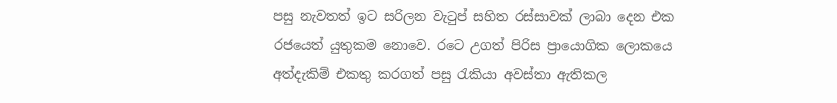පසු නැවතත් ඉට සරිලන වැටුප් සහිත රස්සාවක් ලාබා දෙන එක රජයෙත් යුතුකම නොවෙ. රටෙ උගත් පිරිස ප්‍රායොගික ලොකයෙ අත්දැකිම් එකතු කරගත් පසු රැකියා අවස්තා ඇතිකල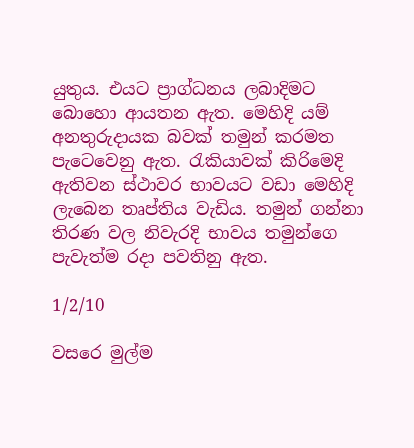යුතුය. එයට ප්‍රාග්ධනය ලබාදිමට බොහො ආයතන ඇත. මෙහිදි යම් අනතුරුදායක බවක් තමුන් කරමත පැටෙවෙනු ඇත. රැකියාවක් කිරිමෙදි ඇතිවන ස්ථාවර භාවයට වඩා මෙහිදි ලැබෙන තෘප්තිය වැඩිය. තමුන් ගන්නා තිරණ වල නිවැරදි භාවය තමුන්ගෙ පැවැත්ම රදා පවතිනු ඇත.

1/2/10

වසරෙ මුල්ම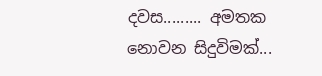දවස......... අමතක නොවන සිදුවිමක්...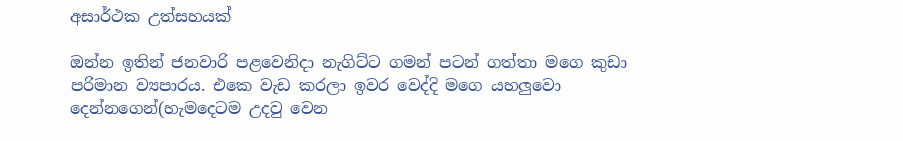අසාර්ථක උත්සහයක්

ඔන්න ඉතින් ජනවාරි පළවෙනිදා නැගිට්ට ගමන් පටන් ගත්තා මගෙ කුඩා පරිමාන ව්‍යපාරය. එකෙ වැඩ කරලා ඉවර වෙද්දි මගෙ යහලුවො දෙන්නගෙන්(හැමදෙටම උදවු වෙන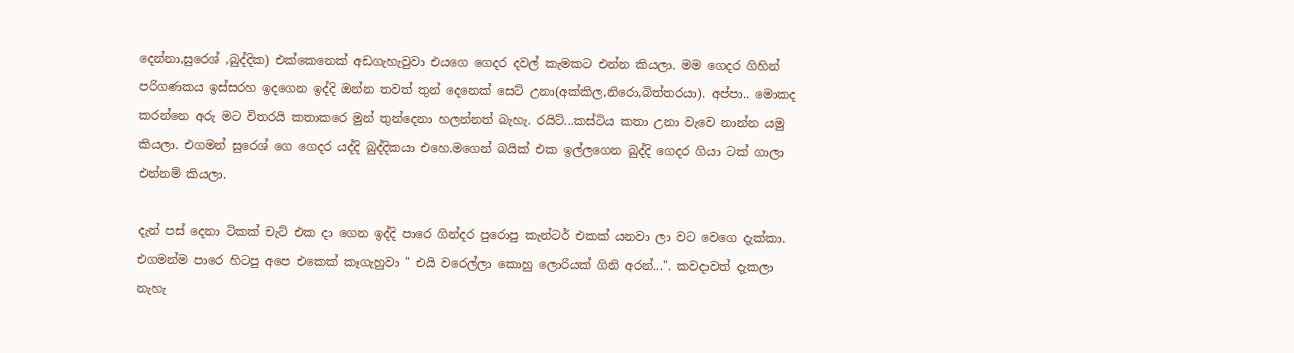දෙන්නා,සුරෙශ් ,බුද්දික) එක්කෙනෙක් අඩගැහැවුවා එයගෙ ගෙදර දවල් කැමකට එන්න කියලා. මම ගෙදර ගිහින් පරිගණකය ඉස්සරහ ඉදගෙන ඉද්දි ඔන්න තවත් තුන් දෙනෙක් සෙට් උනා(අක්කිල,නිරො,බිත්තරයා). අප්පා.. මොකද කරන්නෙ අරු මට විතරයි කතාකරෙ මුන් තුන්දෙනා හලන්නත් බැහැ. රයිට්...කස්ටිය කතා උනා වැවෙ නාන්න යමු කියලා. එගමන් සුරෙශ් ගෙ ගෙදර යද්දි බුද්දිකයා එහෙ.මගෙන් බයික් එක ඉල්ලගෙන බුද්දි ගෙදර ගියා ටක් ගාලා එන්නම් කියලා.

දැන් පස් දෙනා ටිකක් චැට් එක දා ගෙන ඉද්දි පාරෙ ගින්දර පුරොපු කැන්ටර් එකක් යනවා ලා වට වෙගෙ දැක්කා. එගමන්ම පාරෙ හිටපු අපෙ එකෙක් කෑගැහුවා " එයි වරෙල්ලා කොහු ලොරියක් ගිනි අරන්...". කවදාවත් දැකලා නැහැ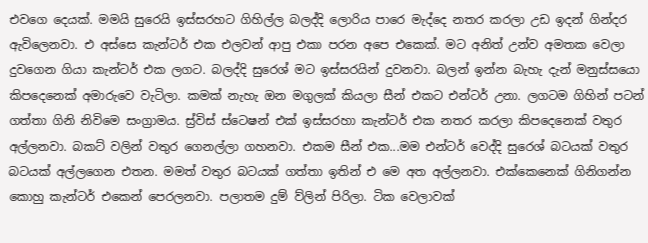එවගෙ දෙයක්. මමයි සුරෙයි ඉස්සරහට ගිහිල්ල බලද්දි ලොරිය පාරෙ මැද්දෙ නතර කරලා උඩ ඉදන් ගින්දර ඇවිලෙනවා. එ අස්සෙ කැන්ටර් එක එලවන් ආපු එකා පරන අපෙ එකෙක්. මට අනිත් උන්ව අමතක වෙලා දුවගෙන ගියා කැන්ටර් එක ලගට. බලද්දි සුරෙශ් මට ඉස්සරයින් දුවනවා. බලන් ඉන්න බැහැ දැන් මනුස්සයො කිපදෙනෙක් අමාරුවෙ වැටිලා. කමක් නැහැ ඔන මගුලක් කියලා සීන් එකට එන්ටර් උනා. ලගටම ගිහින් පටන් ගත්තා ගිනි නිවිමෙ සංග්‍රාමය. ස්‍ර්විස් ස්ටෙෂන් එක් ඉස්සරහා කැන්ටර් එක නතර කරලා කිපදෙනෙක් වතුර අල්ලනවා. බකට් වලින් වතුර ගෙනල්ලා ගහනවා. එකම සීන් එක...මම එන්ටර් වෙද්දි සුරෙශ් බටයක් වතුර බටයක් අල්ලගෙන එතන. මමත් වතුර බටයක් ගත්තා ඉතින් එ මෙ අත අල්ලනවා. එක්කෙනෙක් ගිනිගන්න කොහු කැන්ටර් එකෙන් පෙරලනවා. පලාතම දුම් ව්ලින් පිරිලා. ටික වෙලාවක්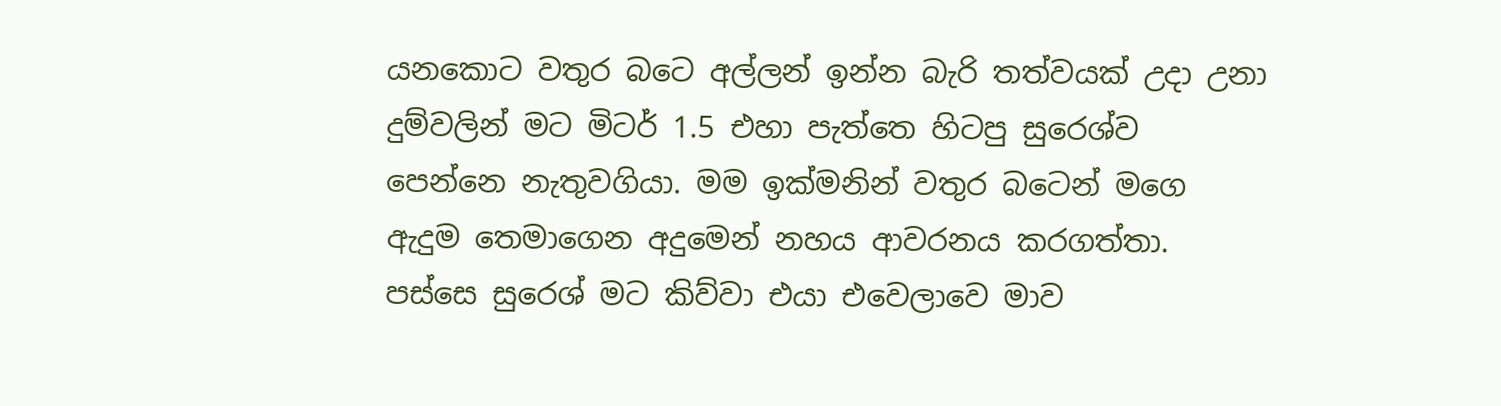යනකොට වතුර බටෙ අල්ලන් ඉන්න බැරි තත්වයක් උදා උනා දුම්වලින් මට මිටර් 1.5 එහා පැත්තෙ හිටපු සුරෙශ්ව පෙන්නෙ නැතුවගියා. මම ඉක්මනින් වතුර බටෙන් මගෙ ඇදුම තෙමාගෙන අදුමෙන් නහය ආවරනය කරගත්තා. පස්සෙ සුරෙශ් මට කිව්වා එයා එවෙලාවෙ මාව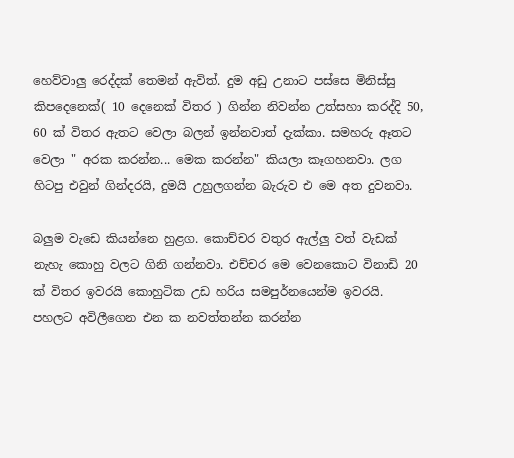හෙව්වාලු රෙද්දක් තෙමන් ඇවිත්. දුම අඩු උනාට පස්සෙ මිනිස්සු කිපදෙනෙක්( 10 දෙනෙක් විතර ) ගින්න නිවන්න උත්සහා කරද්දි 50, 60 ක් විතර ඇතට වෙලා බලන් ඉන්නවාත් දැක්කා. සමහරු ඈතට වෙලා " අරක කරන්න... මෙක කරන්න" කියලා කෑගහනවා. ලග හිටපු එවුන් ගින්දරයි, දුමයි උහුලගන්න බැරුව එ මෙ අත දුවනවා.

බලුම වැඩෙ කියන්නෙ හුළග. කොච්චර වතුර ඇල්ලු වත් වැඩක් නැහැ කොහු වලට ගිනි ගන්නවා. එච්චර මෙ වෙනකොට විනාඩි 20 ක් විතර ඉවරයි කොහුටික උඩ හරිය සමපුර්නයෙන්ම ඉවරයි. පහලට අවිලීගෙන එන ක නවත්තන්න කරන්න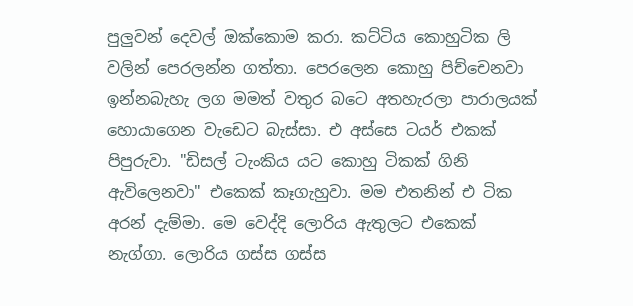පුලුවන් දෙවල් ඔක්කොම කරා. කට්ටිය කොහුටික ලි වලින් පෙරලන්න ගත්තා. පෙරලෙන කොහු පිච්චෙනවා ඉන්නබැහැ ලග මමත් වතුර බටෙ අතහැරලා පාරාලයක් හොයාගෙන වැඩෙට බැස්සා. එ අස්සෙ ටයර් එකක් පිපුරුවා. "ඩිසල් ටැංකිය යට කොහු ටිකක් ගිනි ඇවිලෙනවා" එකෙක් කෑගැහුවා. මම එතනින් එ ටික අරන් දැම්මා. මෙ වෙද්දි ලොරිය ඇතුලට එකෙක් නැග්ගා. ලොරිය ගස්ස ගස්ස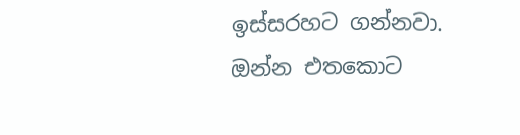ඉස්සරහට ගන්නවා. ඔන්න එතකොට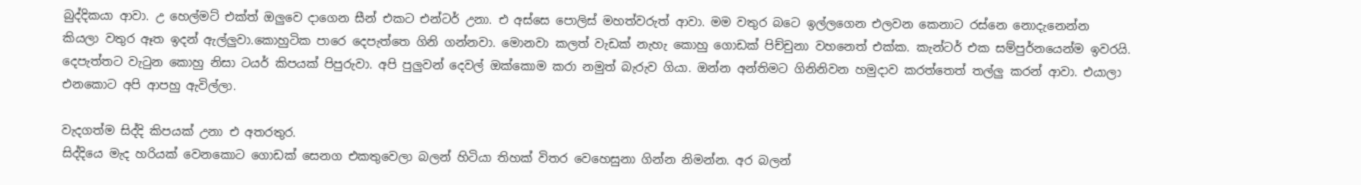බුද්දිකයා ආවා. උ හෙල්මට් එක්ත් ඔලුවෙ දාගෙන සීන් එකට එන්ටර් උනා. එ අස්සෙ පොලිස් මහත්වරුත් ආවා. මම වතුර බටෙ ඉල්ලගෙන එලවන කෙනාට රස්නෙ නොදැනෙන්න කියලා වතුර ඈත ඉදන් ඇල්ලුවා.කොහුටික පාරෙ දෙපැත්තෙ ගිනි ගන්නවා. මොනවා කලත් වැඩක් නැහැ කොහු ගොඩක් පිච්චුනා වහනෙත් එක්ක. කැන්ටර් එක සම්පුර්නයෙන්ම ඉවරයි. දෙපැත්තට වැටුන කොහු නිසා ටයර් කිපයක් පිපුරුවා. අපි පුලුවන් දෙවල් ඔක්කොම කරා නමුත් බැරුව ගියා. ඔන්න අන්තිමට ගිනිනිවන හමුදාව කරත්තෙත් තල්ලු කරන් ආවා. එයාලා එනකොට අපි ආපහු ඇවිල්ලා.

වැදගත්ම සිද්දි කිපයක් උනා එ අතරතුර.
සිද්දියෙ මැද හරියක් වෙනකොට ගොඩක් සෙනග එකතුවෙලා බලන් හිටියා තිහක් විතර වෙහෙසුනා ගින්න නිමන්න. අර බලන්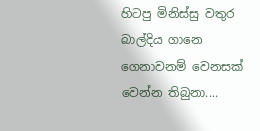හිටපු මිනිස්සු වතුර බාල්දිය ගානෙ ගෙනාවනම් වෙනසක් වෙන්න තිබුනා....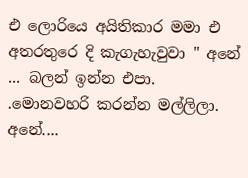එ ලොරියෙ අයිතිකාර මමා එ අතරතුරෙ දි කැගැහැවුවා " අනේ ... බලන් ඉන්න එපා. .මොනවහරි කරන්න මල්ලිලා. අනේ....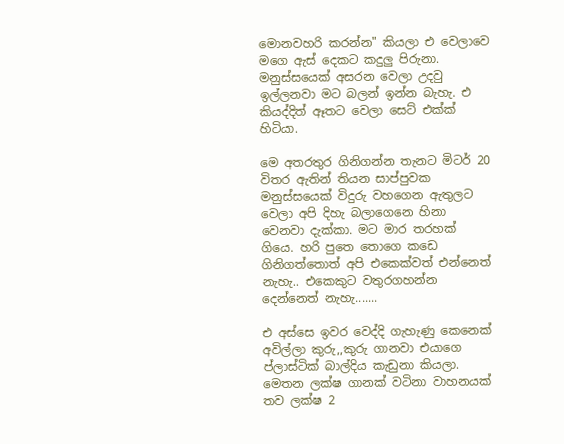මොනවහරි කරන්න" කියලා එ වෙලාවෙ මගෙ ඇස් දෙකට කදුලු පිරුනා. මනුස්සයෙක් අසරන වෙලා උදවු ඉල්ලනවා මට බලන් ඉන්න බැහැ. එ කියද්දිත් ඈතට වෙලා සෙට් එක්ක් හිටියා.

මෙ අතරතුර ගිනිගන්න තැනට මිටර් 20 විතර ඇතින් තියන සාප්පුවක මනුස්සයෙක් විදුරු වහගෙන ඇතුලට වෙලා අපි දිහැ බලාගෙනෙ හිනා වෙනවා දැක්කා. මට මාර තරහක් ගියෙ. හරි පුතෙ තොගෙ කඩෙ ගිනිගත්තොත් අපි එකෙක්වත් එන්නෙත් නැහැ.. එකෙකුට වතුරගහන්න දෙන්නෙත් නැහැ.......

එ අස්සෙ ඉවර වෙද්දි ගැහැණු කෙනෙක් අවිල්ලා කුරු,,කුරු ගානවා එයාගෙ ප්ලාස්ටික් බාල්දිය කැඩුනා කියලා. මෙතන ලක්ෂ ගානක් වටිනා වාහනයක් තව ලක්ෂ 2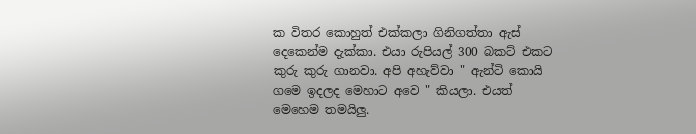ක විතර කොහුත් එක්කලා ගිනිගත්තා ඇස් දෙකෙන්ම දැක්කා. එයා රුපියල් 300 බකට් එකට කුරු කුරු ගානවා. අපි අහැව්වා " ඇන්ටි කොයි ගමෙ ඉදලද මෙහාට අවෙ " කියලා. එයත් මෙහෙම තමයිලු.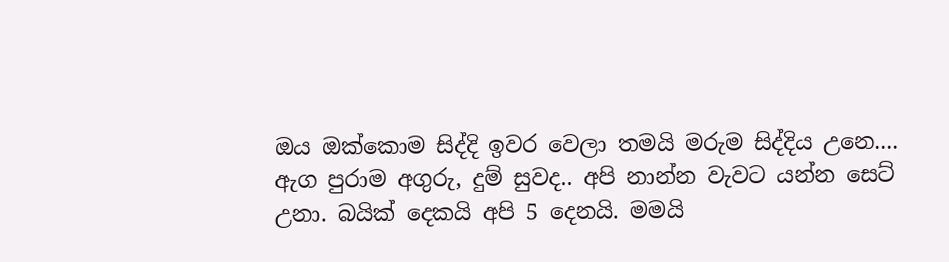ඔය ඔක්කොම සිද්දි ඉවර වෙලා තමයි මරුම සිද්දිය උනෙ....
ඇග පුරාම අගුරු, දුම් සුවද.. අපි නාන්න වැවට යන්න සෙට් උනා. බයික් දෙකයි අපි 5 දෙනයි. මමයි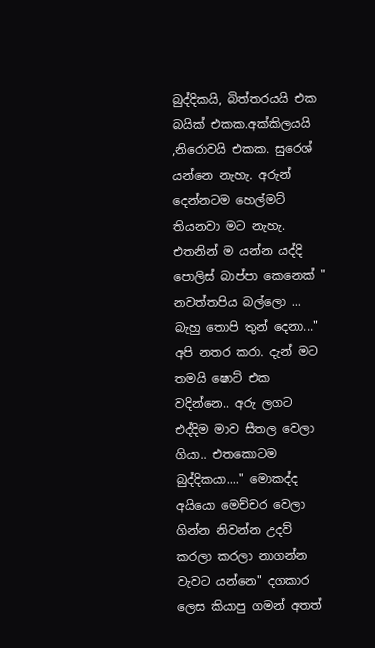බුද්දිකයි, බිත්තරයයි එක බයික් එකක.අක්කිලයයි ,නිරොවයි එකක. සුරෙශ් යන්නෙ නැහැ. අරුන් දෙන්නටම හෙල්මට් තියනවා මට නැහැ. එතනින් ම යන්න යද්දි පොලිස් බාප්පා කෙනෙක් " නවත්තපිය බල්ලො ... බැහු තොපි තුන් දෙනා..." අපි නතර කරා. දැන් මට තමයි ෂොට් එක වදින්නෙ.. අරු ලගට එද්දිම මාව සීතල වෙලා ගියා.. එතකොටම බුද්දිකයා...." මොකද්ද අයියො මෙච්චර වෙලා ගින්න නිවන්න උදව් කරලා කරලා නාගන්න වැවට යන්නෙ" දගකාර ලෙස කියාපු ගමන් අතත්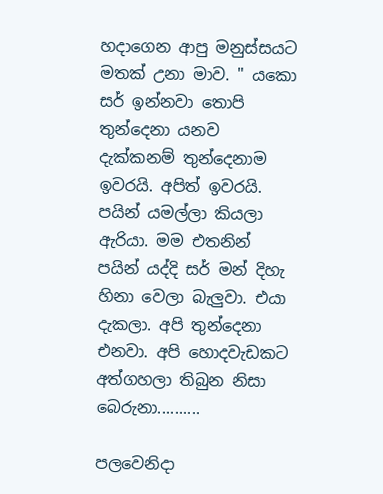හදාගෙන ආපු මනුස්සයට මතක් උනා මාව. " යකො සර් ඉන්නවා තොපි තුන්දෙනා යනව දැක්කනම් තුන්දෙනාම ඉවරයි. අපිත් ඉවරයි. පයින් යමල්ලා කියලා ඇරියා. මම එතනින් පයින් යද්දි සර් මන් දිහැ හිනා වෙලා බැලුවා. එයා දැකලා. අපි තුන්දෙනා එනවා. අපි හොදවැඩකට අත්ගහලා තිබුන නිසා බෙරුනා..........

පලවෙනිදා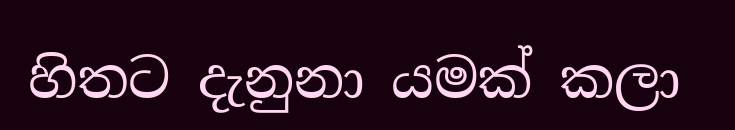හිතට දැනුනා යමක් කලා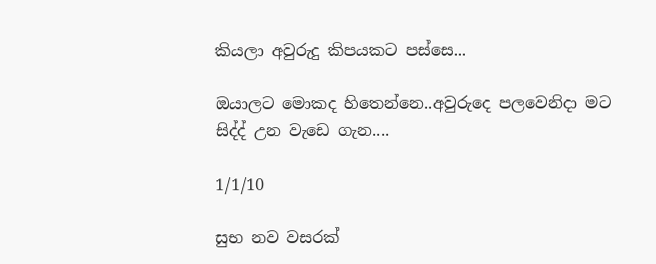කියලා අවුරුදු කිපයකට පස්සෙ...

ඔයාලට මොකද හිතෙන්නෙ..අවුරුදෙ පලවෙනිදා මට සිද්ද් උන වැඩෙ ගැන....

1/1/10

සුභ නව වසරක්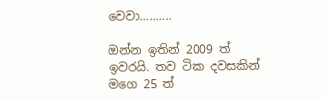වෙවා..........

ඔන්න ඉතින් 2009 ත් ඉවරයි. තව ටික දවසකින් මගෙ 25 ත්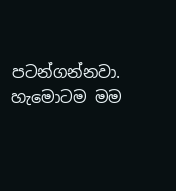පටන්ගන්නවා. හැමොටම මම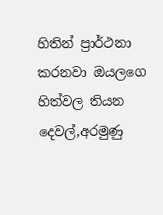හිතින් ප්‍රාර්ථනා කරනවා ඔයලගෙ හිත්වල තියන දෙවල්,අරමුණු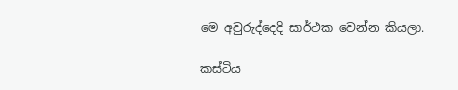මෙ අවුරුද්දෙදි සාර්ථක වෙන්න කියලා.

කස්ටිය